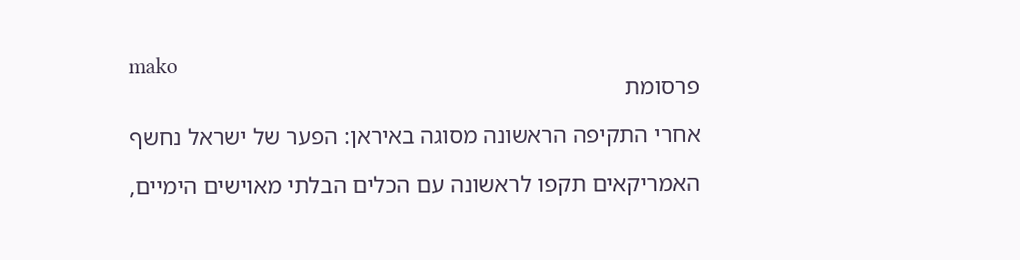mako
פרסומת

אחרי התקיפה הראשונה מסוגה באיראן: הפער של ישראל נחשף

האמריקאים תקפו לראשונה עם הכלים הבלתי מאוישים הימיים,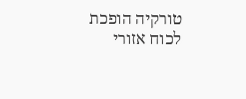טורקיה הופכת לכוח אזורי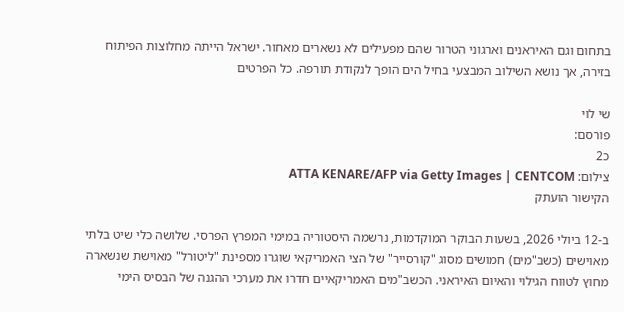בתחום וגם האיראנים וארגוני הטרור שהם מפעילים לא נשארים מאחור. ישראל הייתה מחלוצות הפיתוח בזירה, אך נושא השילוב המבצעי בחיל הים הופך לנקודת תורפה. כל הפרטים

שי לוי
פורסם:
כ2
צילום: ATTA KENARE/AFP via Getty Images | CENTCOM
הקישור הועתק

ב-12 ביולי 2026, בשעות הבוקר המוקדמות, נרשמה היסטוריה במימי המפרץ הפרסי. שלושה כלי שיט בלתי מאוישים (כשב"מים) חמושים מסוג "קורסייר" של הצי האמריקאי שוגרו מספינת "ליטורל" מאוישת שנשארה מחוץ לטווח הגילוי והאיום האיראני. הכשב"מים האמריקאיים חדרו את מערכי ההגנה של הבסיס הימי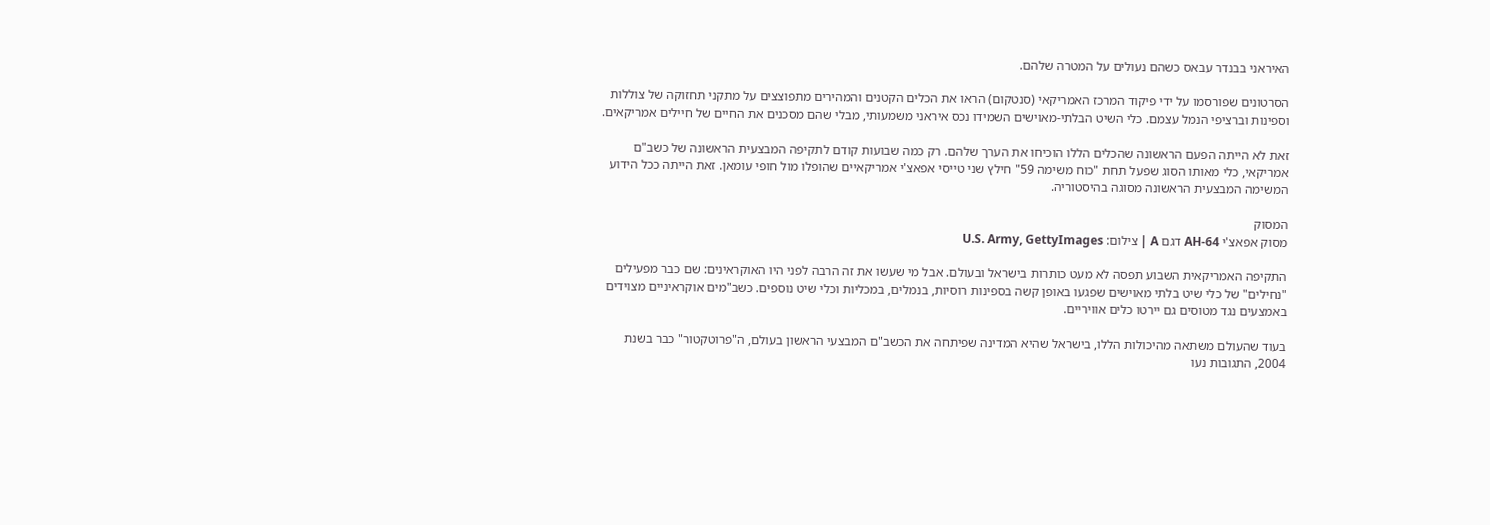האיראני בבנדר עבאס כשהם נעולים על המטרה שלהם.

הסרטונים שפורסמו על ידי פיקוד המרכז האמריקאי (סנטקום) הראו את הכלים הקטנים והמהירים מתפוצצים על מתקני תחזוקה של צוללות וספינות וברציפי הנמל עצמם. כלי השיט הבלתי-מאוישים השמידו נכס איראני משמעותי, מבלי שהם מסכנים את החיים של חיילים אמריקאים.

זאת לא הייתה הפעם הראשונה שהכלים הללו הוכיחו את הערך שלהם. רק כמה שבועות קודם לתקיפה המבצעית הראשונה של כשב"ם אמריקאי, כלי מאותו הסוג שפעל תחת "כוח משימה 59" חילץ שני טייסי אפאצ'י אמריקאיים שהופלו מול חופי עומאן. זאת הייתה ככל הידוע המשימה המבצעית הראשונה מסוגה בהיסטוריה.

המסוק
מסוק אפאצ'י AH-64 דגם A | צילום: U.S. Army, GettyImages

התקיפה האמריקאית השבוע תפסה לא מעט כותרות בישראל ובעולם. אבל מי שעשו את זה הרבה לפני היו האוקראינים: שם כבר מפעילים "נחילים" של כלי שיט בלתי מאוישים שפגעו באופן קשה בספינות רוסיות, בנמלים, במכליות וכלי שיט נוספים. כשב"מים אוקראיניים מצוידים באמצעים נגד מטוסים גם יירטו כלים אוויריים.

בעוד שהעולם משתאה מהיכולות הללו, בישראל שהיא המדינה שפיתחה את הכשב"ם המבצעי הראשון בעולם, ה"פרוטקטור" כבר בשנת 2004, התגובות נעו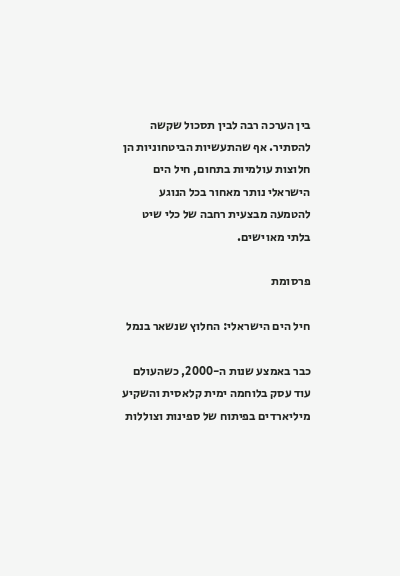בין הערכה רבה לבין תסכול שקשה להסתיר. אף שהתעשיות הביטחוניות הן חלוצות עולמיות בתחום, חיל הים הישראלי נותר מאחור בכל הנוגע להטמעה מבצעית רחבה של כלי שיט בלתי מאוישים.

פרסומת

חיל הים הישראלי: החלוץ שנשאר בנמל

כבר באמצע שנות ה-2000, כשהעולם עוד עסק בלוחמה ימית קלאסית והשקיע מיליארדים בפיתוח של ספינות וצוללות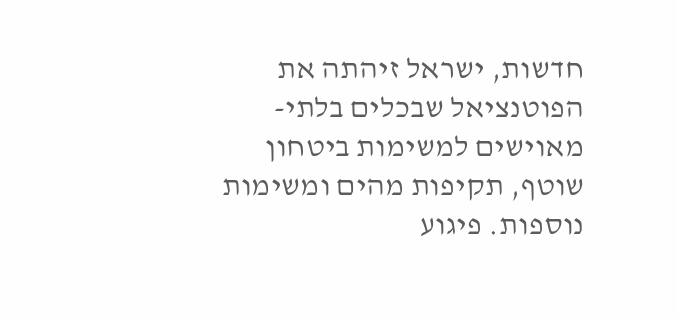חדשות, ישראל זיהתה את הפוטנציאל שבכלים בלתי-מאוישים למשימות ביטחון שוטף, תקיפות מהים ומשימות נוספות. פיגוע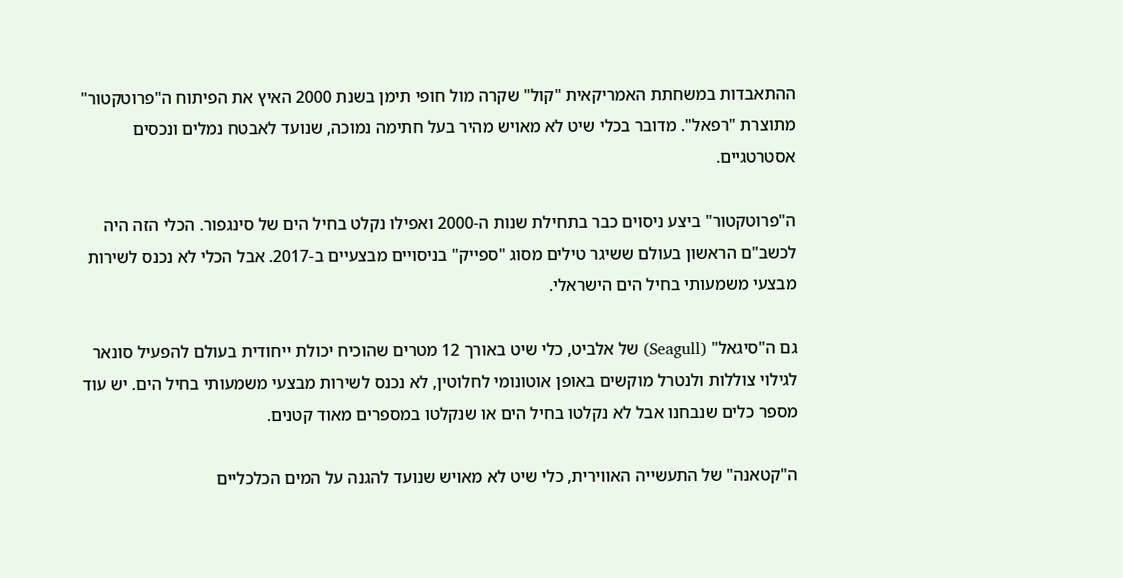ההתאבדות במשחתת האמריקאית "קול" שקרה מול חופי תימן בשנת 2000 האיץ את הפיתוח ה"פרוטקטור" מתוצרת "רפאל". מדובר בכלי שיט לא מאויש מהיר בעל חתימה נמוכה, שנועד לאבטח נמלים ונכסים אסטרטגיים.

ה"פרוטקטור" ביצע ניסוים כבר בתחילת שנות ה-2000 ואפילו נקלט בחיל הים של סינגפור. הכלי הזה היה לכשב"ם הראשון בעולם ששיגר טילים מסוג "ספייק" בניסויים מבצעיים ב-2017. אבל הכלי לא נכנס לשירות מבצעי משמעותי בחיל הים הישראלי.

גם ה"סיגאל" (Seagull) של אלביט, כלי שיט באורך 12 מטרים שהוכיח יכולת ייחודית בעולם להפעיל סונאר לגילוי צוללות ולנטרל מוקשים באופן אוטונומי לחלוטין, לא נכנס לשירות מבצעי משמעותי בחיל הים. יש עוד מספר כלים שנבחנו אבל לא נקלטו בחיל הים או שנקלטו במספרים מאוד קטנים.

ה"קטאנה" של התעשייה האווירית, כלי שיט לא מאויש שנועד להגנה על המים הכלכליים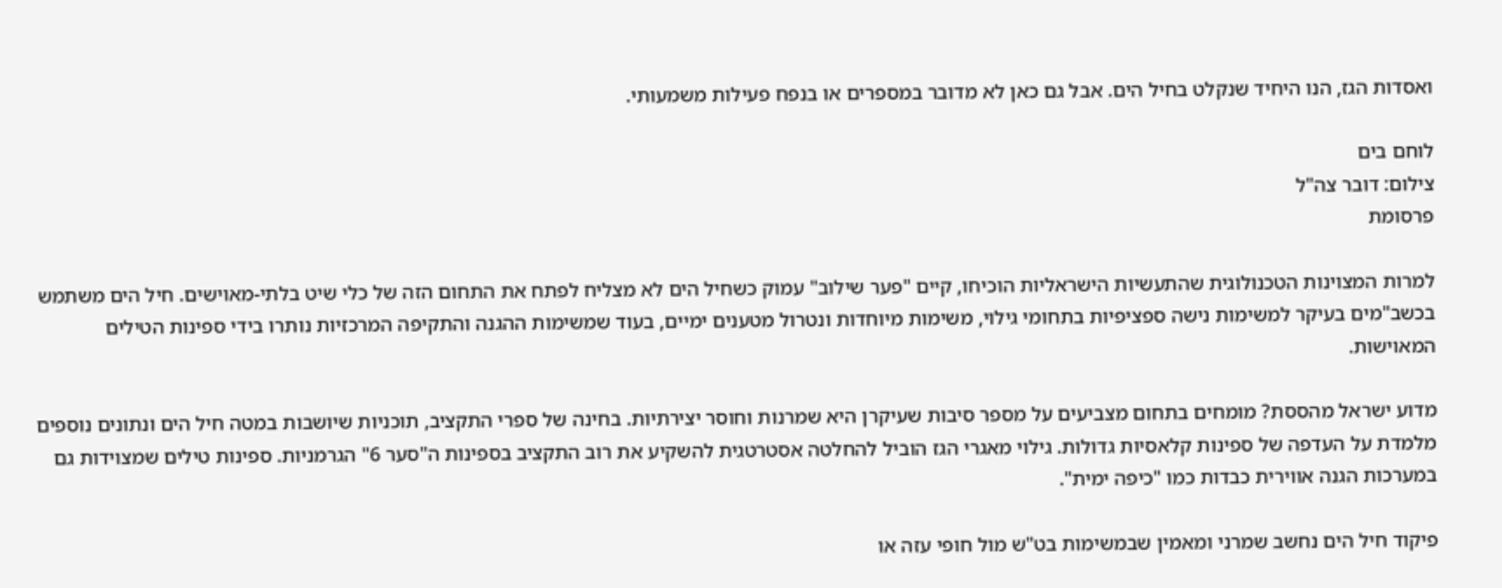ואסדות הגז, הנו היחיד שנקלט בחיל הים. אבל גם כאן לא מדובר במספרים או בנפח פעילות משמעותי.

לוחם בים
צילום: דובר צה"ל
פרסומת

למרות המצוינות הטכנולוגית שהתעשיות הישראליות הוכיחו, קיים "פער שילוב" עמוק כשחיל הים לא מצליח לפתח את התחום הזה של כלי שיט בלתי-מאוישים. חיל הים משתמש בכשב"מים בעיקר למשימות נישה ספציפיות בתחומי גילוי, משימות מיוחדות ונטרול מטענים ימיים, בעוד שמשימות ההגנה והתקיפה המרכזיות נותרו בידי ספינות הטילים המאוישות.

מדוע ישראל מהססת? מומחים בתחום מצביעים על מספר סיבות שעיקרן היא שמרנות וחוסר יצירתיות. בחינה של ספרי התקציב, תוכניות שיושבות במטה חיל הים ונתונים נוספים מלמדת על העדפה של ספינות קלאסיות גדולות. גילוי מאגרי הגז הוביל להחלטה אסטרטגית להשקיע את רוב התקציב בספינות ה"סער 6" הגרמניות. ספינות טילים שמצוידות גם במערכות הגנה אווירית כבדות כמו "כיפה ימית".

פיקוד חיל הים נחשב שמרני ומאמין שבמשימות בט"ש מול חופי עזה או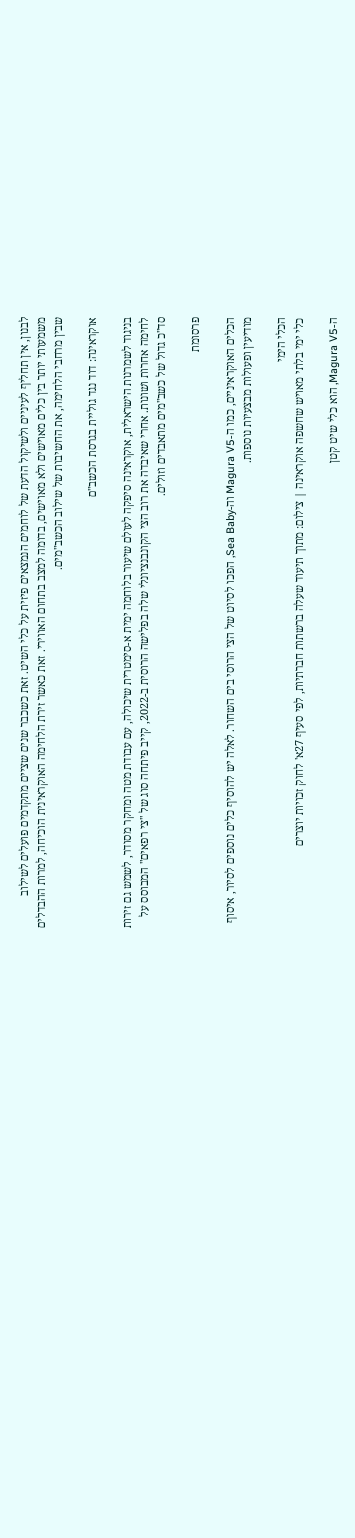לבנון, אין תחליף לעיניים ולשיקול הדעת של לוחמים הנמצאים פיזית על כלי השיט. זאת כשכבר שנים שציים מתקדמים פועלים לשילוב משמעותי יותר בין כלים מאוישים ולא מאוישים, בדומה למצב בתחום האווירי. זאת כאשר זירת הלחימה האוקראינית הוכיחה, למרות ההבדלים שבין מרחבי הלחימה, את החשיבות של שילוב הכשב"מים.

אוקראינה: דוד נגד גוליית בגרסת הכשב"ם

בניגוד לשמרנות הישראלית, אוקראינה סיפקה לעולם שיעור בלוחמה ימית א-סימטרית שיכולה, עם עבודת מטה ומחקר מסודר, לשמש גם זירות לחימה אחרות ושונות. אחרי שאיבדה את רוב הצי הקונבנציונלי שלה בפלישה הרוסית ב-2022, קייב פיתחה סוג של "צי רפאים" המבוסס על סד"כ גדול של כשב"מים מתאבדים וזולים.

פרסומת

הכלים האוקראיניים, כמו ה-Magura V5 וה-Sea Baby, הפכו לסיוט של הצי הרוסי בים השחור. לאלה יש להוסיף כלים נוספים לסיור, איסוף מודיעין ופעולות מבצעיות נוספות.

הכלי הימי
כלי ימי בלתי מאויש שחשפה אוקראינה | צילום: מתוך תיעוד שעלה ברשתות חברתיות, לפי סעיף 27א' לחוק זכויות יוצרים

ה-Magura V5, הוא כלי שיט קטן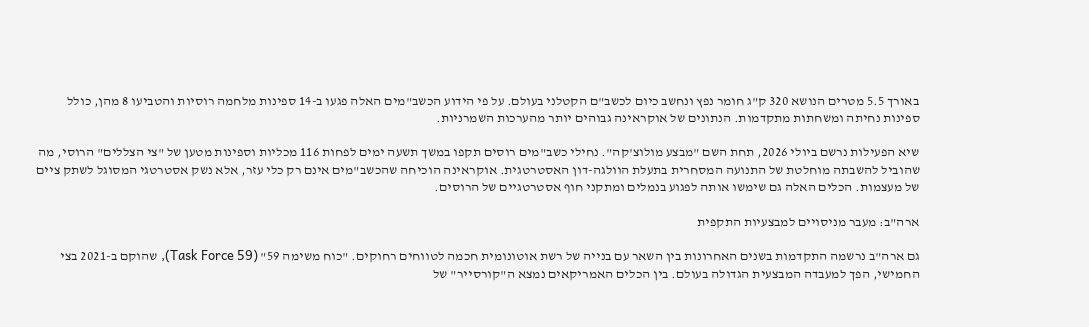באורך 5.5 מטרים הנושא 320 ק"ג חומר נפץ ונחשב כיום לכשב"ם הקטלני בעולם. על פי הידוע הכשב"מים האלה פגעו ב-14 ספינות מלחמה רוסיות והטביעו 8 מהן, כולל ספינות נחיתה ומשחתות מתקדמות. הנתונים של אוקראינה גבוהים יותר מהערכות השמרניות.

שיא הפעילות נרשם ביולי 2026, תחת השם "מבצע מולוצ'קה". נחילי כשב"מים רוסים תקפו במשך תשעה ימים לפחות 116 מכליות וספינות מטען של "צי הצללים" הרוסי, מה שהוביל להשבתה מוחלטת של התנועה המסחרית בתעלת הוולגה-דון האסטרטגית. אוקראינה הוכיחה שהכשב"מים אינם רק כלי עזר, אלא נשק אסטרטגי המסוגל לשתק ציים של מעצמות. הכלים האלה גם שימשו אותה לפגוע בנמלים ומתקני חוף אסטרטגיים של הרוסים.

ארה"ב: מעבר מניסויים למבצעיות התקפית

גם ארה"ב נרשמה התקדמות בשנים האחרונות בין השאר עם בנייה של רשת אוטונומית חכמה לטווחים רחוקים. "כוח משימה 59" (Task Force 59), שהוקם ב-2021 בצי החמישי, הפך למעבדה המבצעית הגדולה בעולם. בין הכלים האמריקאים נמצא ה"קורסייר" של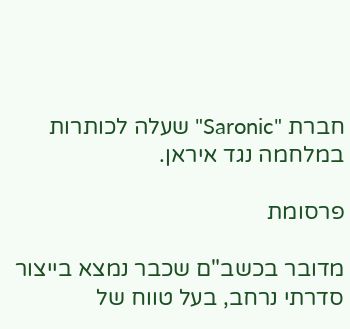חברת "Saronic" שעלה לכותרות במלחמה נגד איראן.

פרסומת

מדובר בכשב"ם שכבר נמצא בייצור סדרתי נרחב, בעל טווח של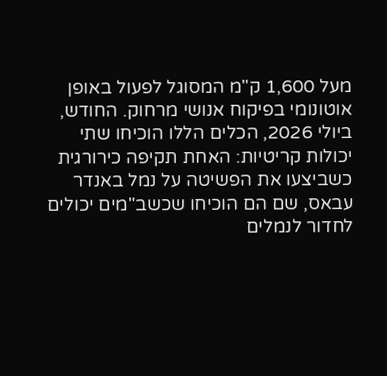מעל 1,600 ק"מ המסוגל לפעול באופן אוטונומי בפיקוח אנושי מרחוק. החודש, ביולי 2026, הכלים הללו הוכיחו שתי יכולות קריטיות: האחת תקיפה כירורגית כשביצעו את הפשיטה על נמל באנדר עבאס, שם הם הוכיחו שכשב"מים יכולים לחדור לנמלים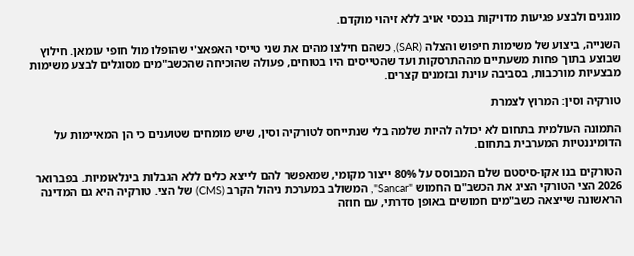מוגנים ולבצע פגיעות מדויקות בנכסי אויב ללא זיהוי מוקדם.

השנייה, ביצוע של משימות חיפוש והצלה (SAR), כשהם חילצו מהים את שני טייסי האפאצ'י שהופלו מול חופי עומאן. חילוץ שבוצע בתוך פחות משעתיים מההתרסקות ועד שהטייסים היו בטוחים, פעולה שהוכיחה שהכשב"מים מסוגלים לבצע משימות מבצעיות מורכבות, בסביבה עוינת ובזמנים קצרים.

טורקיה וסין: המרוץ לצמרת

התמונה העולמית בתחום לא יכולה להיות שלמה בלי שנתייחס לטורקיה וסין, שיש מומחים שטוענים כי הן המאיימות על הדומיננטיות המערבית בתחום.

הטורקים בנו אקו-סיסטם שלם המבוסס על 80% ייצור מקומי, שמאפשר להם לייצא כלים ללא הגבלות בינלאומיות. בפברואר 2026 הצי הטורקי הציג את הכשב"ם החמוש "Sancar", המשולב במערכת ניהול הקרב (CMS) של הצי. טורקיה היא גם המדינה הראשונה שייצאה כשב"מים חמושים באופן סדרתי, עם חוזה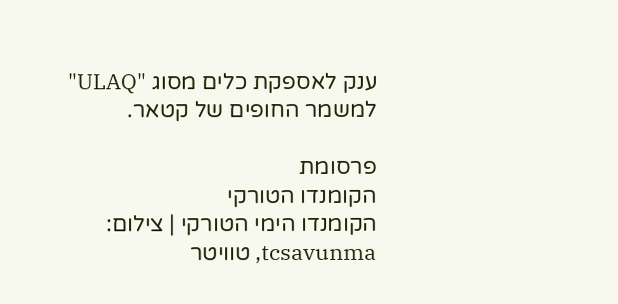ענק לאספקת כלים מסוג "ULAQ" למשמר החופים של קטאר.

פרסומת
הקומנדו הטורקי
הקומנדו הימי הטורקי | צילום: tcsavunma, טוויטר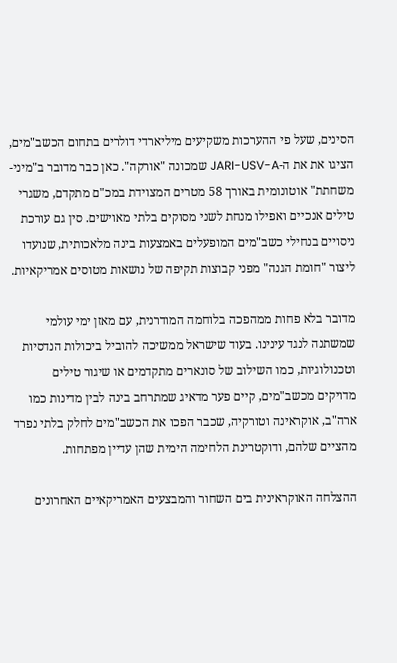הסינים, שעל פי ההערכות משקיעים מיליארדי דולרים בתחום הכשב"מים, הציגו את את ה-JARI-USV-A שמכונה "אורקה". כאן כבר מדובר ב"מיני-משחתת" אוטונומית באורך 58 מטרים המצוידת במכ"ם מתקדם, משגרי טילים אנכיים ואפילו מנחת לשני מסוקים בלתי מאוישים. סין גם עורכת ניסויים בנחילי כשב"מים המופעלים באמצעות בינה מלאכותית, שנועדו ליצור "חומת הגנה" מפני קבוצות תקיפה של נושאות מטוסים אמריקאיות.

מדובר בלא פחות ממהפכה בלוחמה המודרנית, עם מאזן ימי עולמי שמשתנה לנגד עינינו. בעוד שישראל ממשיכה להוביל ביכולות הנדסיות וטכנולוגיות, כמו השילוב של סונארים מתקדמים או שיגור טילים מדויקים מכשב"מים, קיים פער מדאיג שמתרחב בינה לבין מדינות כמו ארה"ב, אוקראינה וטורקיה, שכבר הפכו את הכשב"מים לחלק בלתי נפרד מהציים שלהם, ודוקטרינת הלחימה הימית שהן עדיין מפתחות.

ההצלחה האוקראינית בים השחור והמבצעים האמריקאיים האחרונים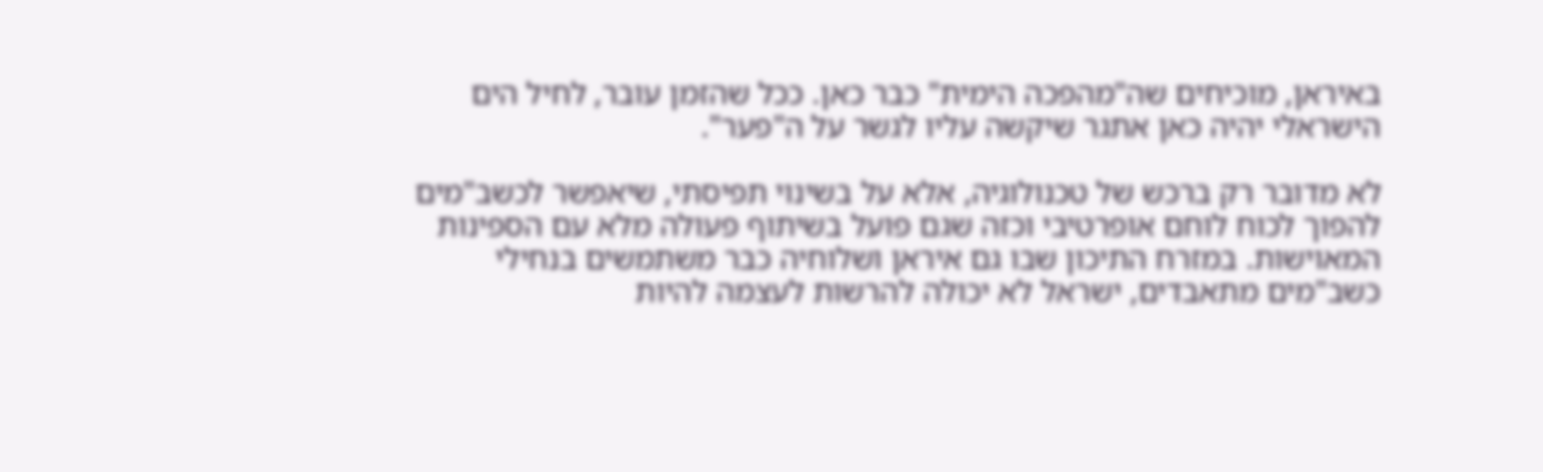באיראן, מוכיחים שה"מהפכה הימית" כבר כאן. ככל שהזמן עובר, לחיל הים הישראלי יהיה כאן אתגר שיקשה עליו לגשר על ה"פער".

לא מדובר רק ברכש של טכנולוגיה, אלא על בשינוי תפיסתי, שיאפשר לכשב"מים להפוך לכוח לוחם אופרטיבי וכזה שגם פועל בשיתוף פעולה מלא עם הספינות המאוישות. במזרח התיכון שבו גם איראן ושלוחיה כבר משתמשים בנחילי כשב"מים מתאבדים, ישראל לא יכולה להרשות לעצמה להיות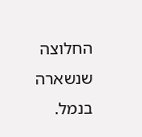החלוצה שנשארה בנמל.